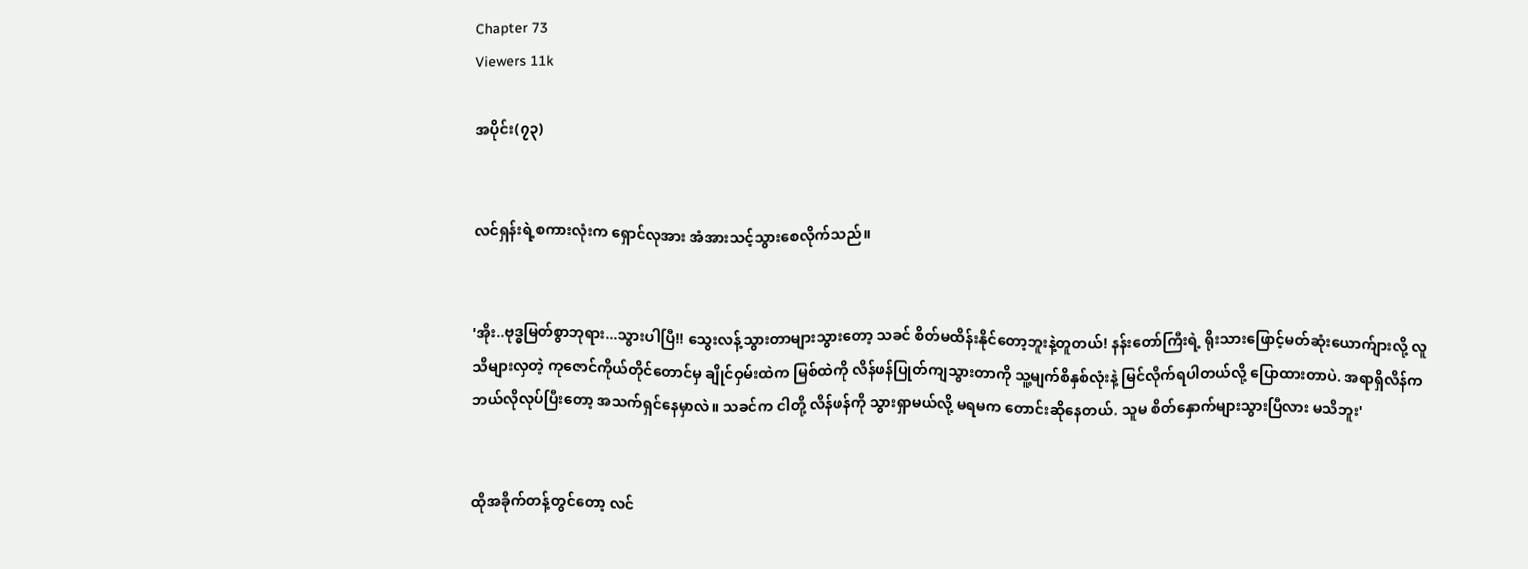Chapter 73
Viewers 11k

အပိုင်း(၇၃)


လင်ရှန်းရဲ့စကားလုံးက ရှောင်လုအား အံအားသင့်သွားစေလိုက်သည်။


'အိုး..ဗုဒ္ဓမြတ်စွာဘုရား...သွားပါပြီ!! သွေးလန့်သွားတာများသွားတော့ သခင် စိတ်မထိန်းနိုင်တော့ဘူးနဲ့တူတယ်! နန်းတော်ကြီးရဲ့ ရိုးသားဖြောင့်မတ်ဆုံးယောက်ျားလို့ လူသိများလှတဲ့ ကုဇောင်ကိုယ်တိုင်တောင်မှ ချိုင်ဝှမ်းထဲက မြစ်ထဲကို လိန်ဖန်ပြုတ်ကျသွားတာကို သူ့မျက်စိနှစ်လုံးနဲ့ မြင်လိုက်ရပါတယ်လို့ ပြောထားတာပဲ. အရာရှိလိန်က ဘယ်လိုလုပ်ပြီးတော့ အသက်ရှင်နေမှာလဲ။ သခင်က ငါတို့ လိန်ဖန်ကို သွားရှာမယ်လို့ မရမက တောင်းဆိုနေတယ်. သူမ စိတ်နှောက်များသွားပြီလား မသိဘူး'


ထိုအခိုက်တန့်တွင်တော့ လင်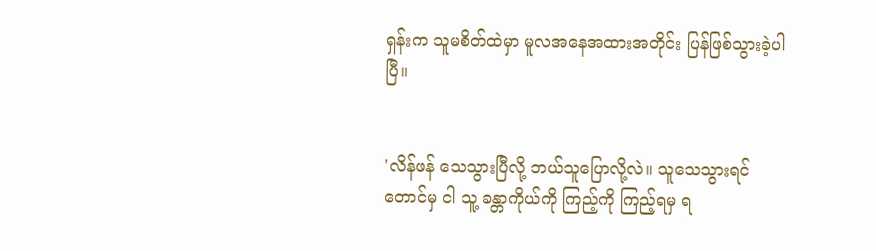ရှန်းက သူမစိတ်ထဲမှာ မူလအနေအထားအတိုင်း ပြန်ဖြစ်သွားခဲ့ပါပြီ။


'လိန်ဖန် သေသွားပြီလို့ ဘယ်သူပြောလို့လဲ။ သူသေသွားရင်တောင်မှ ငါ သူ့ ခန္တာကိုယ်ကို ကြည့်ကို ကြည့်ရမှ ရ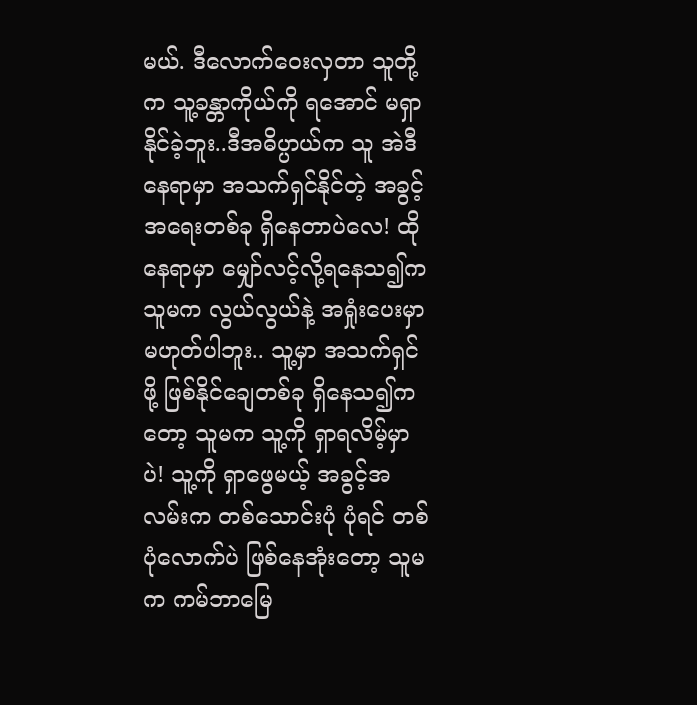မယ်. ဒီလောက်ဝေးလှတာ သူတို့က သူ့ခန္တာကိုယ်ကို ရအောင် မရှာနိုင်ခဲ့ဘူး..ဒီအဓိပ္ပာယ်က သူ အဲဒီနေရာမှာ အသက်ရှင်နိုင်တဲ့ အခွင့်အရေးတစ်ခု ရှိနေတာပဲလေ! ထိုနေရာမှာ မျှော်လင့်လို့ရနေသ၍က သူမက လွယ်လွယ်နဲ့ အရှုံးပေးမှာ မဟုတ်ပါဘူး.. သူ့မှာ အသက်ရှင်ဖို့ ဖြစ်နိုင်ချေတစ်ခု ရှိနေသ၍ကတော့ သူမက သူ့ကို ရှာရလိမ့်မှာပဲ! သူ့ကို ရှာဖွေမယ့် အခွင့်အလမ်းက တစ်သောင်းပုံ ပုံရင် တစ်ပုံလောက်ပဲ ဖြစ်နေအုံးတော့ သူမက ကမ်ဘာမြေ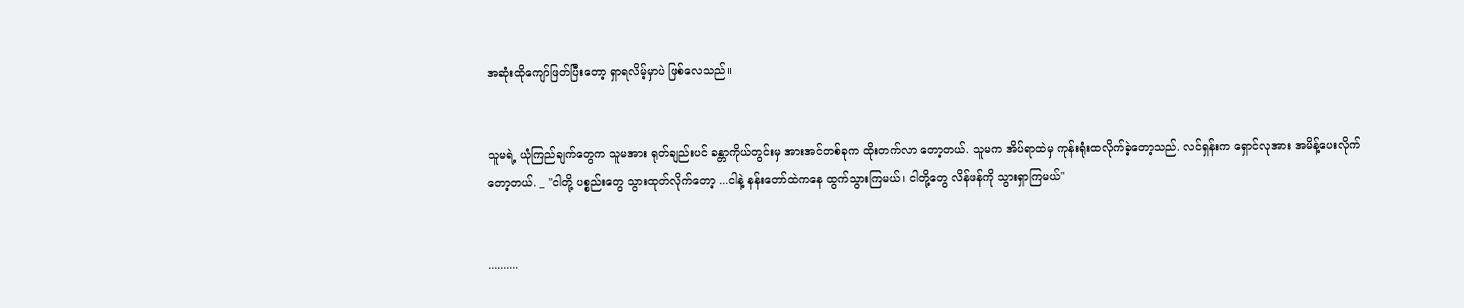အဆုံးထိုကျော်ဖြတ်ပြီးတော့ ရှာရလိမ့်မှာပဲ ဖြစ်လေသည်။


သူမရဲ့ ယုံကြည်ချက်တွေက သူမအား ရုတ်ချည်းပင် ခန္တာကိုယ်တွင်းမှ အားအင်တစ်ခုက ထိုးတက်လာ တော့တယ်. သူမက အိပ်ရာထဲမှ ကုန်းရုံးထလိုက်ခဲ့တော့သည်. လင်ရှန်းက ရှောင်လုအား အမိန့်ပေးလိုက်တော့တယ်. _ "ငါတို့ ပစ္စည်းတွေ သွားထုတ်လိုက်တော့ ...ငါနဲ့ နန်းတော်ထဲကနေ ထွက်သွားကြမယ်၊ ငါတို့တွေ လိန်ဖန်ကို သွားရှာကြမယ်"


..........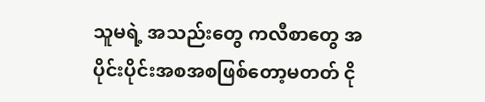သူမရဲ့ အသည်းတွေ ကလီစာတွေ အပိုင်းပိုင်းအစအစဖြစ်တော့မတတ် ငို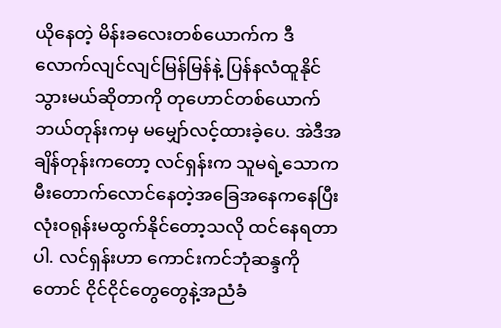ယိုနေတဲ့ မိန်းခလေးတစ်ယောက်က ဒီလောက်လျင်လျင်မြန်မြန်နဲ့ ပြန်နလံထူနိုင်သွားမယ်ဆိုတာကို တုဟောင်တစ်ယောက် ဘယ်တုန်းကမှ မမျှော်လင့်ထားခဲ့ပေ. အဲဒီအချိန်တုန်းကတော့ လင်ရှန်းက သူမရဲ့သောကမီးတောက်လောင်နေတဲ့အခြေအနေကနေပြီး လုံးဝရုန်းမထွက်နိုင်တော့သလို ထင်နေရတာပါ. လင်ရှန်းဟာ ကောင်းကင်ဘုံဆန္ဒကိုတောင် ငိုင်ငိုင်တွေတွေနဲ့အညံခံ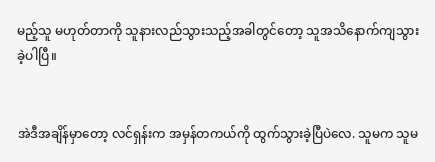မည့်သူ မဟုတ်တာကို သူနားလည်သွားသည့်အခါတွင်တော့ သူအသိနောက်ကျသွားခဲ့ပါပြီ။


အဲဒီအချိန်မှာတော့ လင်ရှန်းက အမှန်တကယ်ကို ထွက်သွားခဲ့ပြီပဲလေ. သူမက သူမ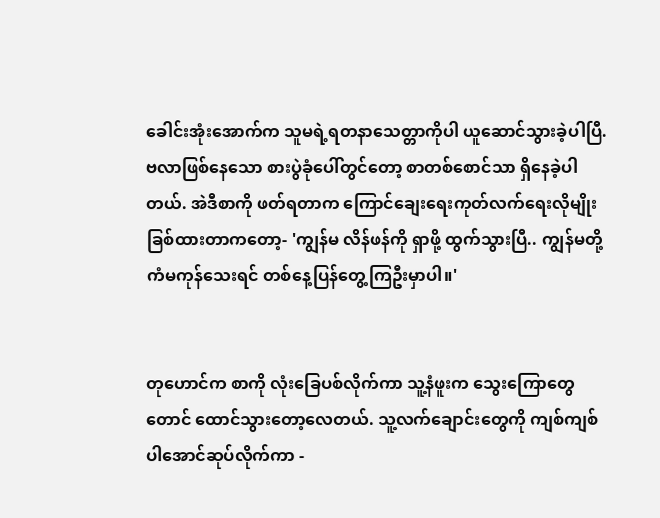ခေါင်းအုံးအောက်က သူမရဲ့ရတနာသေတ္တာကိုပါ ယူဆောင်သွားခဲ့ပါပြီ. ဗလာဖြစ်နေသော စားပွဲခုံပေါ်တွင်တော့ စာတစ်စောင်သာ ရှိနေခဲ့ပါတယ်. အဲဒီစာကို ဖတ်ရတာက ကြောင်ချေးရေးကုတ်လက်ရေးလိုမျိုး ခြစ်ထားတာကတော့- 'ကျွန်မ လိန်ဖန်ကို ရှာဖို့ ထွက်သွားပြီ.. ကျွန်မတို့ ကံမကုန်သေးရင် တစ်နေ့ပြန်တွေ့ကြဦးမှာပါ။'


တုဟောင်က စာကို လုံးခြေပစ်လိုက်ကာ သူ့နံဖူးက သွေးကြောတွေတောင် ထောင်သွားတော့လေတယ်. သူ့လက်ချောင်းတွေကို ကျစ်ကျစ်ပါအောင်ဆုပ်လိုက်ကာ -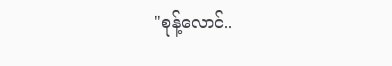"စုန့်လောင်..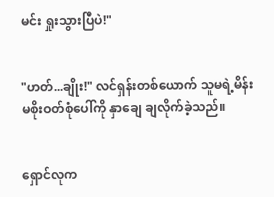မင်း ရှုးသွားပြီပဲ!"


"ဟတ်...ချိုး!" လင်ရှန်းတစ်ယောက် သူမရဲ့မိန်းမစိုးဝတ်စုံပေါ်ကို နှာချေ ချလိုက်ခဲ့သည်။


ရှောင်လုက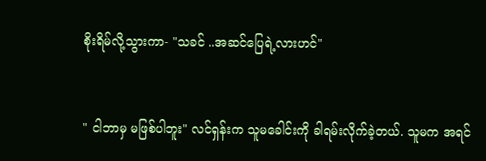စိုးရိမ်လို့သွားကာ- "သခင် ..အဆင်ပြေရဲ့လားဟင်"


" ငါဘာမှ မဖြစ်ပါဘူး" လင်ရှန်းက သူမခေါင်းကို ခါရမ်းလိုက်ခဲ့တယ်. သူမက အရင်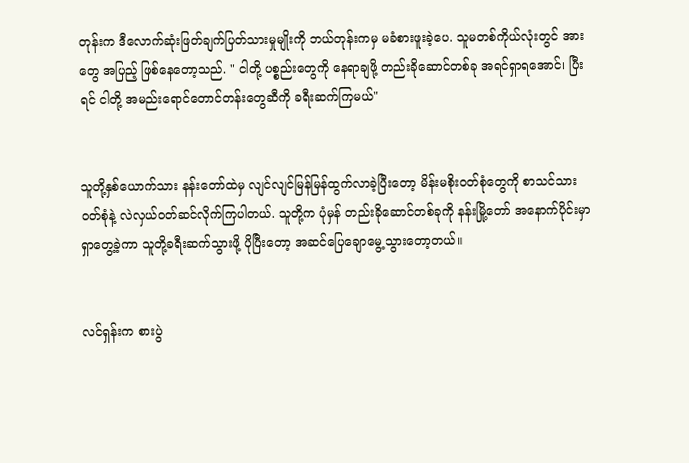တုန်းက ဒီလောက်ဆုံးဖြတ်ချက်ပြတ်သားမှုမျိုးကို ဘယ်တုန်းကမှ မခံစားဖူးခဲ့ပေ. သူမတစ်ကိုယ်လုံးတွင် အားတွေ အပြည့် ဖြစ်နေတော့သည်. " ငါတို့ ပစ္စည်းတွေကို နေရာချဖို့ တည်းခိုဆောင်တစ်ခု အရင်ရှာရအောင်၊ ပြီးရင် ငါတို့ အမည်းရောင်တောင်တန်းတွေဆီကို ခရီးဆက်ကြမယ်"


သူတို့နှစ်ယောက်သား နန်းတော်ထဲမှ လျင်လျင်မြန်မြန်ထွက်လာခဲ့ပြီးတော့ မိန်းမစိုးဝတ်စုံတွေကို စာသင်သားဝတ်စုံနဲ့ လဲလှယ်ဝတ်ဆင်လိုက်ကြပါတယ်. သူတို့က ပုံမှန် တည်းခိုဆောင်တစ်ခုကို နန်းမြို့တော် အနောက်ပိုင်းမှာ ရှာတွေ့ခဲ့ကာ သူတို့ခရီးဆက်သွားဖို့ ပိုပြီးတော့ အဆင်ပြေချောမွေ့သွားတော့တယ်။


လင်ရှန်းက စားပွဲ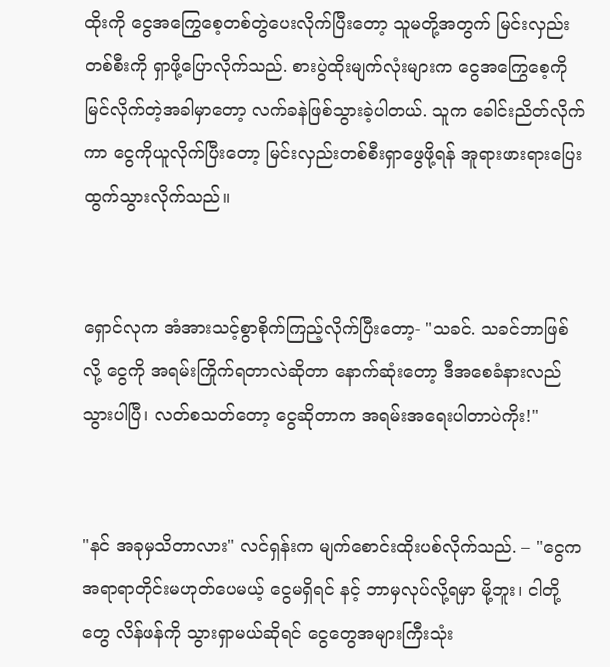ထိုးကို ငွေအကြွေစေ့တစ်တွဲပေးလိုက်ပြီးတော့ သူမတို့အတွက် မြင်းလှည်းတစ်စီးကို ရှာဖို့ပြောလိုက်သည်. စားပွဲထိုးမျက်လုံးများက ငွေအကြွေစေ့ကို မြင်လိုက်တဲ့အခါမှာတော့ လက်ခနဲဖြစ်သွားခဲ့ပါတယ်. သူက ခေါင်းညိတ်လိုက်ကာ ငွေကိုယူလိုက်ပြီးတော့ မြင်းလှည်းတစ်စီးရှာဖွေဖို့ရန် အူရားဖားရားပြေးထွက်သွားလိုက်သည်။


ရှောင်လုက အံအားသင့်စွာစိုက်ကြည့်လိုက်ပြီးတော့- "သခင်. သခင်ဘာဖြစ်လို့ ငွေကို အရမ်းကြိုက်ရတာလဲဆိုတာ နောက်ဆုံးတော့ ဒီအစေခံနားလည်သွားပါပြီ၊ လတ်စသတ်တော့ ငွေဆိုတာက အရမ်းအရေးပါတာပဲကိုး!"


"နင် အခုမှသိတာလား" လင်ရှန်းက မျက်စောင်းထိုးပစ်လိုက်သည်. – "ငွေက အရာရာတိုင်းမဟုတ်ပေမယ့် ငွေမရှိရင် နင့် ဘာမှလုပ်လို့ရမှာ မို့ဘူး၊ ငါတို့တွေ လိန်ဖန်ကို သွားရှာမယ်ဆိုရင် ငွေတွေအများကြီးသုံး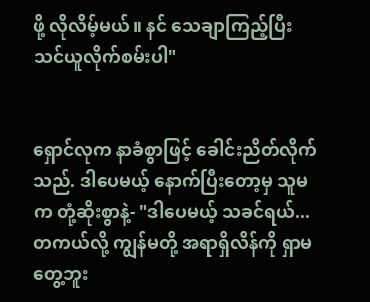ဖို့ လိုလိမ့်မယ်။ နင် သေချာကြည့်ပြီး သင်ယူလိုက်စမ်းပါ"


ရှောင်လုက နာခံစွာဖြင့် ခေါင်းညိတ်လိုက်သည်. ဒါပေမယ့် နောက်ပြီးတော့မှ သူမက တုံ့ဆိုးစွာနဲ့- "ဒါပေမယ့် သခင်ရယ်...တကယ်လို့ ကျွန်မတို့ အရာရှိလိန်ကို ရှာမတွေ့ဘူး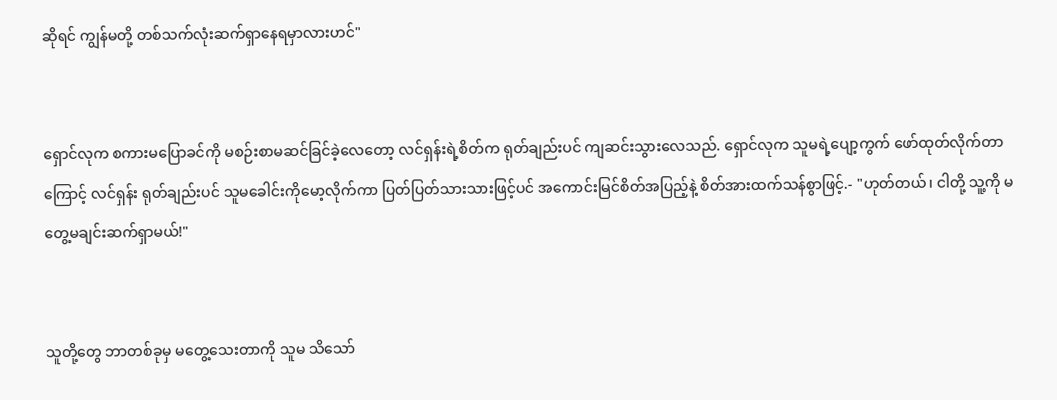ဆိုရင် ကျွန်မတို့ တစ်သက်လုံးဆက်ရှာနေရမှာလားဟင်"


ရှောင်လုက စကားမပြောခင်ကို မစဉ်းစာမဆင်ခြင်ခဲ့လေတော့ လင်ရှန်းရဲ့စိတ်က ရုတ်ချည်းပင် ကျဆင်းသွားလေသည်. ရှောင်လုက သူမရဲ့ပျော့ကွက် ဖော်ထုတ်လိုက်တာကြောင့် လင်ရှန်း ရုတ်ချည်းပင် သူမခေါင်းကိုမော့လိုက်ကာ ပြတ်ပြတ်သားသားဖြင့်ပင် အကောင်းမြင်စိတ်အပြည့်နဲ့ စိတ်အားထက်သန်စွာဖြင့်.- "ဟုတ်တယ်၊ ငါတို့ သူ့ကို မတွေ့မချင်းဆက်ရှာမယ်!"


သူတို့တွေ ဘာတစ်ခုမှ မတွေ့သေးတာကို သူမ သိသော်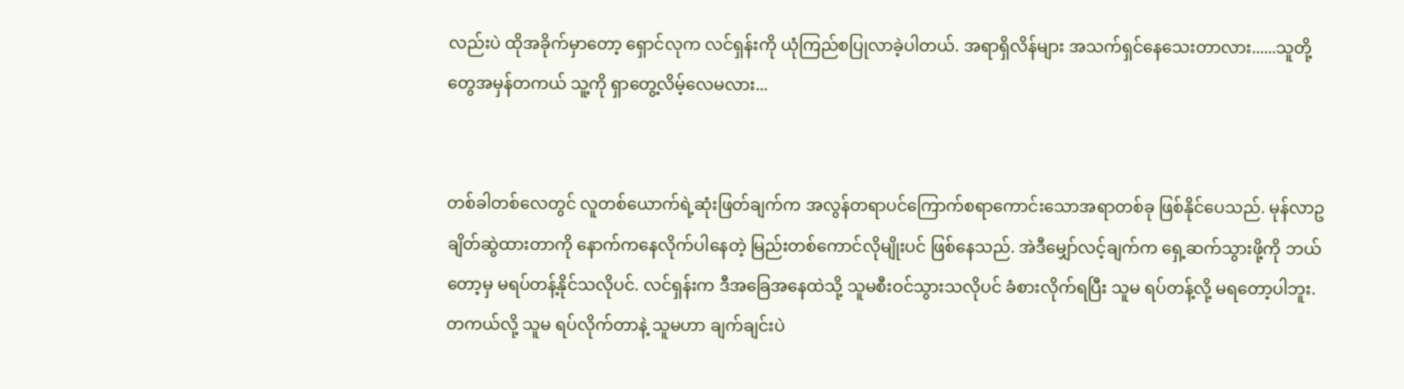လည်းပဲ ထိုအခိုက်မှာတော့ ရှောင်လုက လင်ရှန်းကို ယုံကြည်စပြုလာခဲ့ပါတယ်. အရာရှိလိန်များ အသက်ရှင်နေသေးတာလား......သူတို့တွေအမှန်တကယ် သူ့ကို ရှာတွေ့လိမ့်လေမလား...


တစ်ခါတစ်လေတွင် လူတစ်ယောက်ရဲ့ဆုံးဖြတ်ချက်က အလွန်တရာပင်ကြောက်စရာကောင်းသောအရာတစ်ခု ဖြစ်နိုင်ပေသည်. မုန်လာဥချိတ်ဆွဲထားတာကို နောက်ကနေလိုက်ပါနေတဲ့ မြည်းတစ်ကောင်လိုမျိုးပင် ဖြစ်နေသည်. အဲဒီမျှော်လင့်ချက်က ရှေ့ဆက်သွားဖို့ကို ဘယ်တော့မှ မရပ်တန့်နိုင်သလိုပင်. လင်ရှန်းက ဒီအခြေအနေထဲသို့ သူမစီးဝင်သွားသလိုပင် ခံစားလိုက်ရပြီး သူမ ရပ်တန့်လို့ မရတော့ပါဘူး. တကယ်လို့ သူမ ရပ်လိုက်တာနဲ့ သူမဟာ ချက်ချင်းပဲ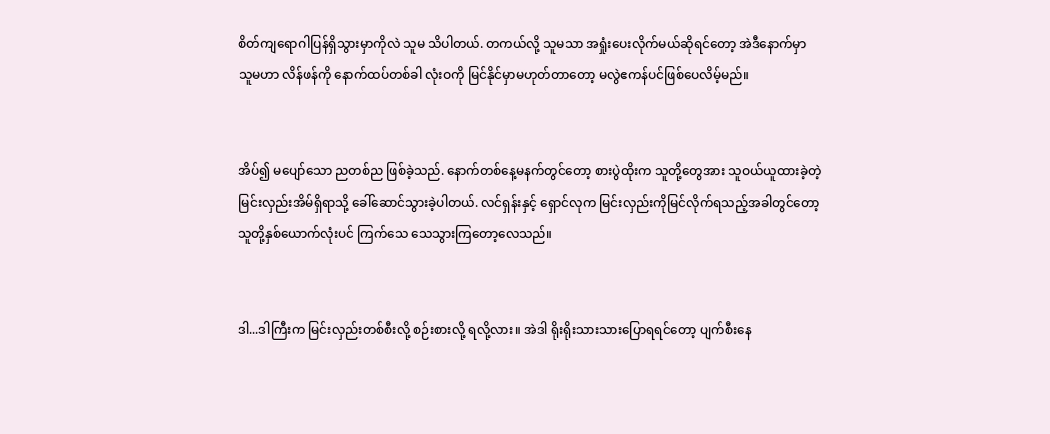စိတ်ကျရောဂါပြန်ရှိသွားမှာကိုလဲ သူမ သိပါတယ်. တကယ်လို့ သူမသာ အရှုံးပေးလိုက်မယ်ဆိုရင်တော့ အဲဒီနောက်မှာ သူမဟာ လိန်ဖန်ကို နောက်ထပ်တစ်ခါ လုံးဝကို မြင်နိုင်မှာမဟုတ်တာတော့ မလွဲဧကန်ပင်ဖြစ်ပေလိမ့်မည်။


အိပ်၍ မပျော်သော ညတစ်ည ဖြစ်ခဲ့သည်. နောက်တစ်နေ့မနက်တွင်တော့ စားပွဲထိုးက သူတို့တွေအား သူဝယ်ယူထားခဲ့တဲ့ မြင်းလှည်းအိမ်ရှိရာသို့ ခေါ်ဆောင်သွားခဲ့ပါတယ်. လင်ရှန်းနှင့် ရှောင်လုက မြင်းလှည်းကိုမြင်လိုက်ရသည့်အခါတွင်တော့ သူတို့နှစ်ယောက်လုံးပင် ကြက်သေ သေသွားကြတော့လေသည်။


ဒါ...ဒါကြီးက မြင်းလှည်းတစ်စီးလို့ စဉ်းစားလို့ ရလို့လား။ အဲဒါ ရိုးရိုးသားသားပြောရရင်တော့ ပျက်စီးနေ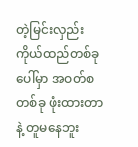တဲ့မြင်းလှည်းကိုယ်ထည်တစ်ခုပေါ်မှာ အဝတ်စတစ်ခု ဖုံးထားတာနဲ့ တူမနေဘူး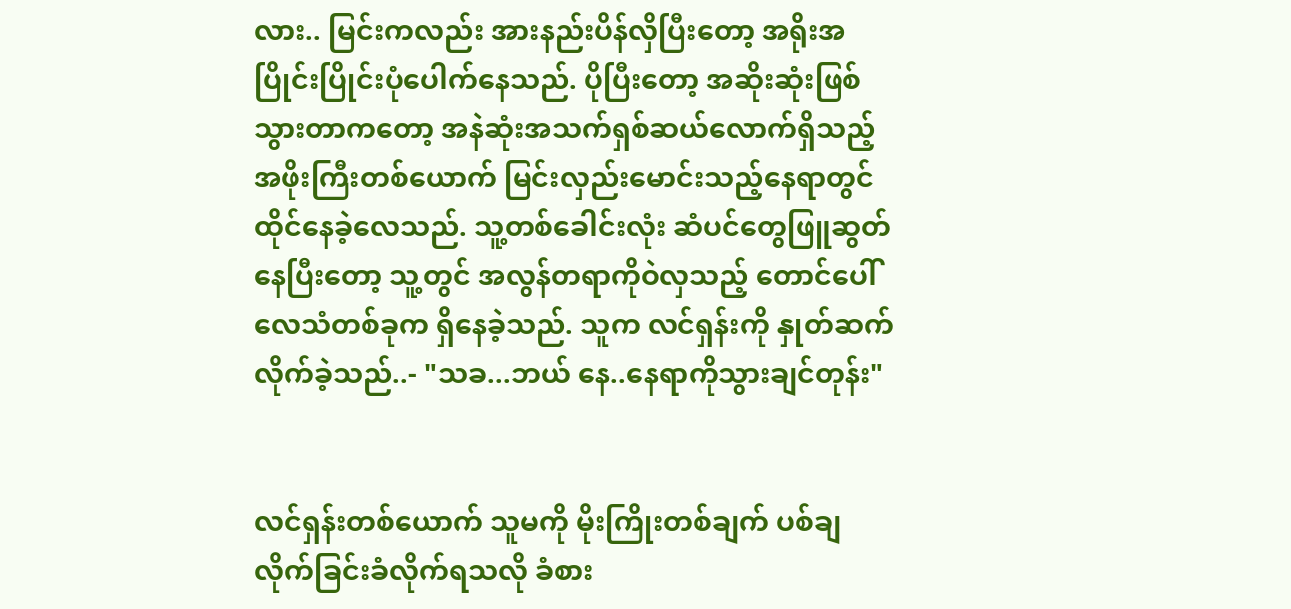လား.. မြင်းကလည်း အားနည်းပိန်လှိပြီးတော့ အရိုးအပြိုင်းပြိုင်းပုံပေါက်နေသည်. ပိုပြီးတော့ အဆိုးဆုံးဖြစ်သွားတာကတော့ အနဲဆုံးအသက်ရှစ်ဆယ်လောက်ရှိသည့် အဖိုးကြီးတစ်ယောက် မြင်းလှည်းမောင်းသည့်နေရာတွင် ထိုင်နေခဲ့လေသည်. သူ့တစ်ခေါင်းလုံး ဆံပင်တွေဖြူဆွတ်နေပြီးတော့ သူ့တွင် အလွန်တရာကိုဝဲလှသည့် တောင်ပေါ်လေသံတစ်ခုက ရှိနေခဲ့သည်. သူက လင်ရှန်းကို နှုတ်ဆက်လိုက်ခဲ့သည်..- "သခ...ဘယ် နေ..နေရာကိုသွားချင်တုန်း"


လင်ရှန်းတစ်ယောက် သူမကို မိုးကြိုးတစ်ချက် ပစ်ချလိုက်ခြင်းခံလိုက်ရသလို ခံစား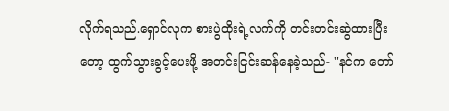လိုက်ရသည်.ရှောင်လုက စားပွဲထိုးရဲ့လက်ကို တင်းတင်းဆွဲထားပြီးတော့ ထွက်သွားခွင့်ပေးဖို့ အတင်းငြင်းဆန်နေခဲ့သည်- "နင်က တော်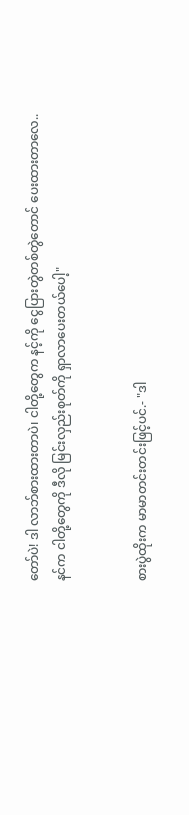တော်ပဲ! ဒါ လာဘ်စားထားတာပဲ၊ ငါတို့တွေက နင့်ကို ငွေပြားတွဲတစ်တွဲတောင် ပေးထားတာလေ..နင်က ငါတို့တွေကို ဒီလို မြင်းလှည်းစုတ်ကို ရှာလာပေးတယ်ပေါ့"


စားပွဲထိုးက မာမာတင်းတင်းဖြင့်ပင်.- "ဒါ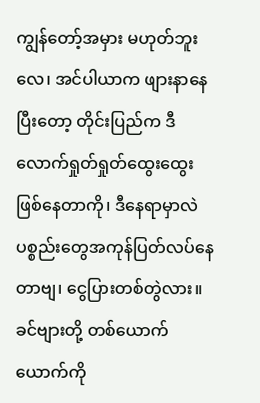ကျွန်တော့်အမှား မဟုတ်ဘူးလေ၊ အင်ပါယာက ဖျားနာနေပြီးတော့ တိုင်းပြည်က ဒီလောက်ရှုတ်ရှုတ်ထွေးထွေးဖြစ်နေတာကို၊ ဒီနေရာမှာလဲ ပစ္စည်းတွေအကုန်ပြတ်လပ်နေတာဗျ၊ ငွေပြားတစ်တွဲလား။ ခင်ဗျားတို့ တစ်ယောက်ယောက်ကို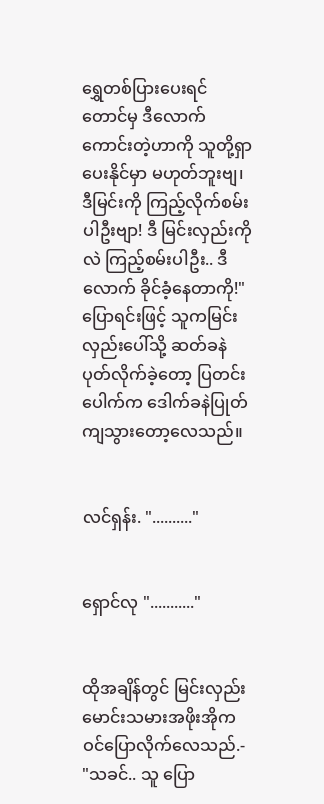ရွှေတစ်ပြားပေးရင်တောင်မှ ဒီလောက်ကောင်းတဲ့ဟာကို သူတို့ရှာပေးနိုင်မှာ မဟုတ်ဘူးဗျ၊ ဒီမြင်းကို ကြည့်လိုက်စမ်းပါဦးဗျာ! ဒီ မြင်းလှည်းကိုလဲ ကြည့်စမ်းပါဦး.. ဒီလောက် ခိုင်ခံ့နေတာကို!" ပြောရင်းဖြင့် သူကမြင်းလှည်းပေါ်သို့ ဆတ်ခနဲပုတ်လိုက်ခဲ့တော့ ပြတင်းပေါက်က ဒေါက်ခနဲပြုတ်ကျသွားတော့လေသည်။


လင်ရှန်း. ".........."


ရှောင်လု "..........."


ထိုအချိန်တွင် မြင်းလှည်းမောင်းသမားအဖိုးအိုက ဝင်ပြောလိုက်လေသည်.- "သခင်.. သူ ပြော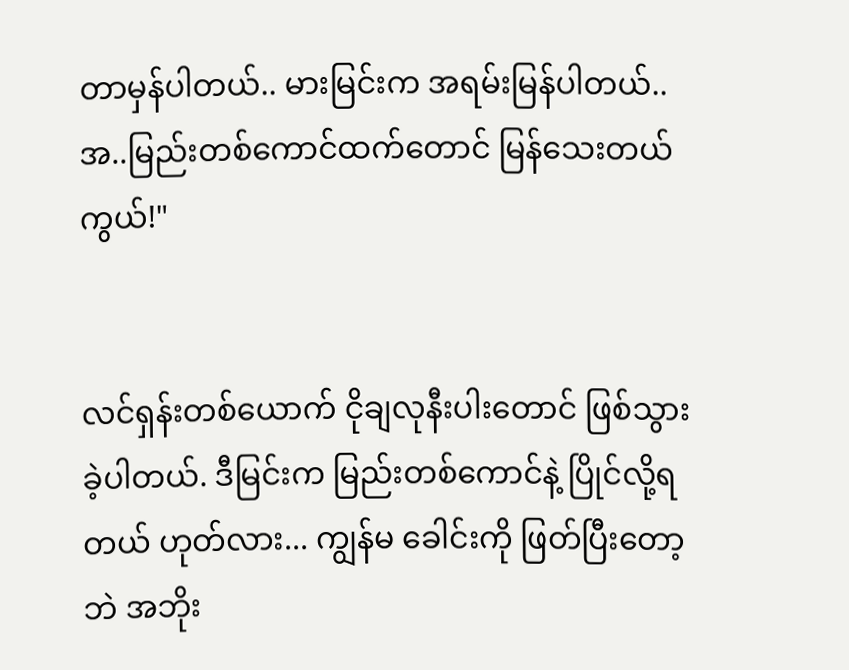တာမှန်ပါတယ်.. မားမြင်းက အရမ်းမြန်ပါတယ်..အ..မြည်းတစ်ကောင်ထက်တောင် မြန်သေးတယ်ကွယ်!"


လင်ရှန်းတစ်ယောက် ငိုချလုနီးပါးတောင် ဖြစ်သွားခဲ့ပါတယ်. ဒီမြင်းက မြည်းတစ်ကောင်နဲ့ ပြိုင်လို့ရတယ် ဟုတ်လား... ကျွန်မ ခေါင်းကို ဖြတ်ပြီးတော့ဘဲ အဘိုး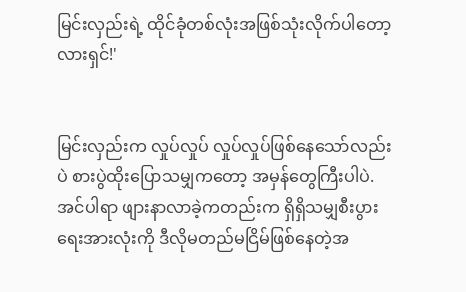မြင်းလှည်းရဲ့ ထိုင်ခုံတစ်လုံးအဖြစ်သုံးလိုက်ပါတော့လားရှင်!'


မြင်းလှည်းက လှုပ်လှုပ် လှုပ်လှုပ်ဖြစ်နေသော်လည်းပဲ စားပွဲထိုးပြောသမျှကတော့ အမှန်တွေကြီးပါပဲ. အင်ပါရာ ဖျားနာလာခဲ့ကတည်းက ရှိရှိသမျှစီးပွားရေးအားလုံးကို ဒီလိုမတည်မငြိမ်ဖြစ်နေတဲ့အ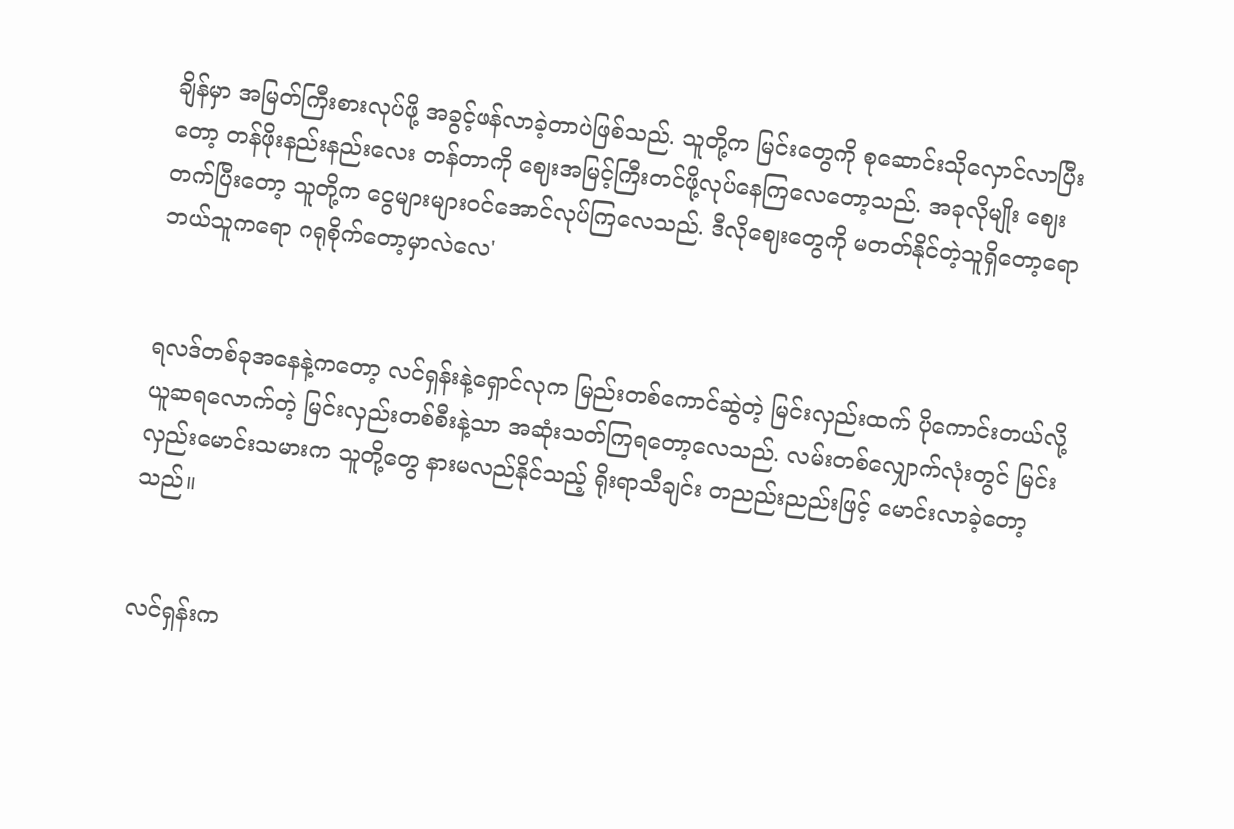ချိန်မှာ အမြတ်ကြီးစားလုပ်ဖို့ အခွင့်ဖန်လာခဲ့တာပဲဖြစ်သည်. သူတို့က မြင်းတွေကို စုဆောင်းသိုလှောင်လာပြီးတော့ တန်ဖိုးနည်းနည်းလေး တန်တာကို ဈေးအမြင့်ကြီးတင်ဖို့လုပ်နေကြလေတော့သည်. အခုလိုမျိုး ဈေးတက်ပြီးတော့ သူတို့က ငွေများများဝင်အောင်လုပ်ကြလေသည်. ဒီလိုဈေးတွေကို မတတ်နိုင်တဲ့သူရှိတော့ရော ဘယ်သူကရော ဂရုစိုက်တော့မှာလဲလေ'


ရလဒ်တစ်ခုအနေနဲ့ကတော့ လင်ရှန်းနဲ့ရှောင်လုက မြည်းတစ်ကောင်ဆွဲတဲ့ မြင်းလှည်းထက် ပိုကောင်းတယ်လို့ ယူဆရလောက်တဲ့ မြင်းလှည်းတစ်စီးနဲ့သာ အဆုံးသတ်ကြရတော့လေသည်. လမ်းတစ်လျှောက်လုံးတွင် မြင်းလှည်းမောင်းသမားက သူတို့တွေ နားမလည်နိုင်သည့် ရိုးရာသီချင်း တညည်းညည်းဖြင့် မောင်းလာခဲ့တော့သည်။


လင်ရှန်းက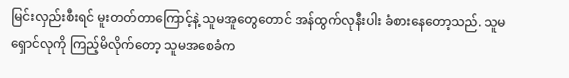မြင်းလှည်းစီးရင် မူးတတ်တာကြောင့်နဲ့ သူမအူတွေတောင် အန်ထွက်လုနီးပါး ခံစားနေတော့သည်. သူမ ရှောင်လုကို ကြည့်မိလိုက်တော့ သူမအစေခံက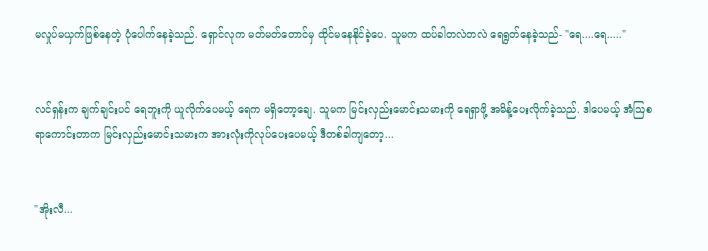မလှုပ်မယှက်ဖြစ်နေတဲ့ ပုံပေါက်နေခဲ့သည်. ရှောင်လုက မတ်မတ်တောင်မှ ထိုင်မနေနိုင်ခဲ့ပေ. သူမက ထပ်ခါတလဲတလဲ ရေရွတ်နေခဲ့သည်- "ရေ....ရေ....."


လင်ရှန်းက ချက်ချင်းပင် ရေဘူးကို ယူလိုက်ပေမယ့် ရေက မရှိတော့ချေ. သူမက မြင်းလှည်းမောင်းသမားကို ရေရှာဖို့ အမိန့်ပေးလိုက်ခဲ့သည်. ဒါပေမယ့် အံဩစရာကောင်းတာက မြင်းလှည်းမောင်းသမားက အားလုံးကိုလုပ်ပေးပေမယ့် ဒီတစ်ခါကျတော့...


"အိုးလီ...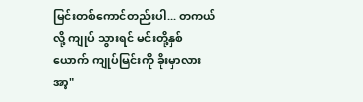မြင်းတစ်ကောင်တည်းပါ... တကယ်လို့ ကျုပ် သွားရင် မင်းတို့နှစ်ယောက် ကျုပ်မြင်းကို ခိုးမှာလား အာ့"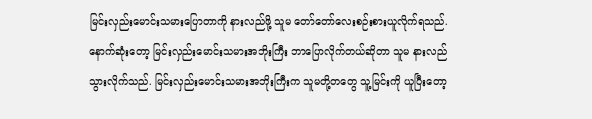မြင်းလှည်းမောင်းသမားပြောတာကို နားလည်ဖို့ သူမ တော်တော်လေးစဉ်းစားယူလိုက်ရသည်. နောက်ဆုံးတော့ မြင်းလှည်းမောင်းသမားအဘိုးကြီး ဘာပြောလိုက်တယ်ဆိုတာ သူမ နားလည်သွားလိုက်သည်. မြင်းလှည်းမောင်းသမားအဘိုးကြီးက သူမတို့တတွေ သူ့မြင်းကို ယူပြီးတော့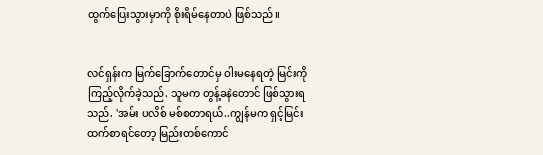ထွက်ပြေးသွားမှာကို စိုးရိမ်နေတာပဲ ဖြစ်သည်။


လင်ရှန်းက မြက်ခြောက်တောင်မှ ဝါးမနေရတဲ့ မြင်းကို ကြည့်လိုက်ခဲ့သည်. သူမက တွန့်ခနဲတောင် ဖြစ်သွားရသည်. 'အမ်း ပလိစ် မစ်စတာရယ်..ကျွန်မက ရှင့်မြင်းထက်စာရင်တော့ မြည်းတစ်ကောင်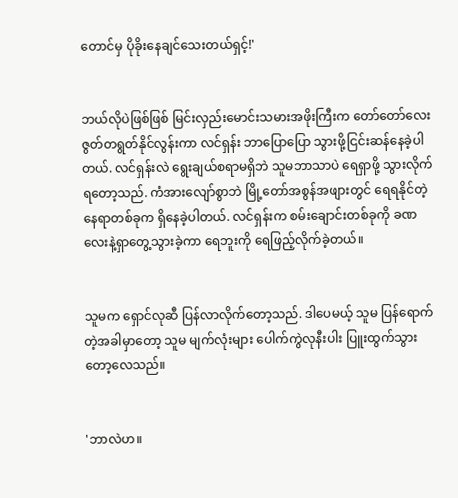တောင်မှ ပိုခိုးနေချင်သေးတယ်ရှင့်!'


ဘယ်လိုပဲဖြစ်ဖြစ် မြင်းလှည်းမောင်းသမားအဖိုးကြီးက တော်တော်လေး ဇွတ်တရွတ်နိုင်လွန်းကာ လင်ရှန်း ဘာပြောပြော သွားဖို့ငြင်းဆန်နေခဲ့ပါတယ်. လင်ရှန်းလဲ ရွေးချယ်စရာမရှိဘဲ သူမဘာသာပဲ ရေရှာဖို့ သွားလိုက်ရတော့သည်. ကံအားလျော်စွာဘဲ မြို့တော်အစွန်အဖျားတွင် ရေရနိုင်တဲ့နေရာတစ်ခုက ရှိနေခဲ့ပါတယ်. လင်ရှန်းက စမ်းချောင်းတစ်ခုကို ခဏလေးနဲ့ရှာတွေ့သွားခဲ့ကာ ရေဘူးကို ရေဖြည့်လိုက်ခဲ့တယ်။


သူမက ရှောင်လုဆီ ပြန်လာလိုက်တော့သည်. ဒါပေမယ့် သူမ ပြန်ရောက်တဲ့အခါမှာတော့ သူမ မျက်လုံးများ ပေါက်ကွဲလုနီးပါး ပြူးထွက်သွားတော့လေသည်။


'ဘာလဲဟ။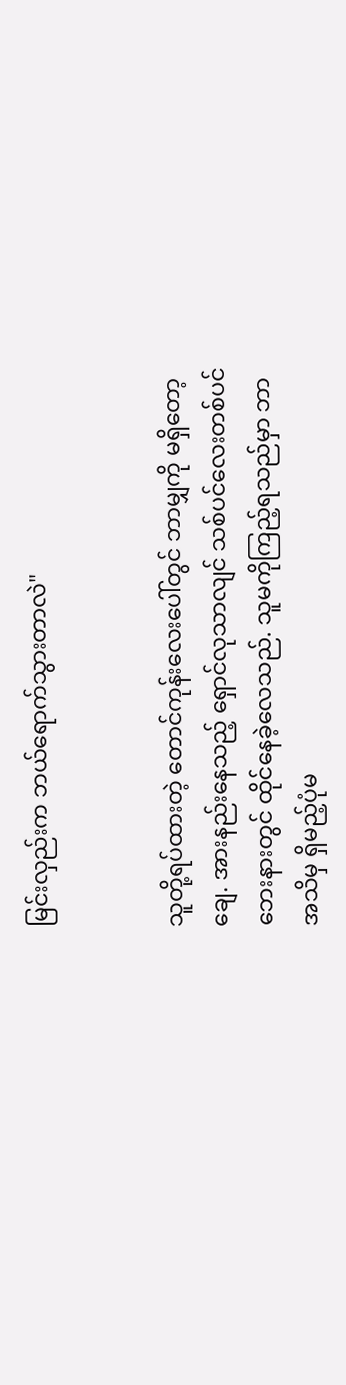မြင်းလှည်းက ဘယ်ရောက်သွားတာလဲ"


သူတို့ရပ်ထားတဲ့ တောင်ကုန်းလေးပေါ်တွင် ဘာမျှကို မရှိတော့ချေ. အားနည်းနေသည့် ရှောင်လုသာလျင် သစ်ပင်လေးတစ်ပင်ဘေးနားတွင် ထိုင်နေခဲ့လေသည်. သူမကိုကြည့်ရသည်မှာ ဘာအသိမှ ရှိမည့်ပုံမ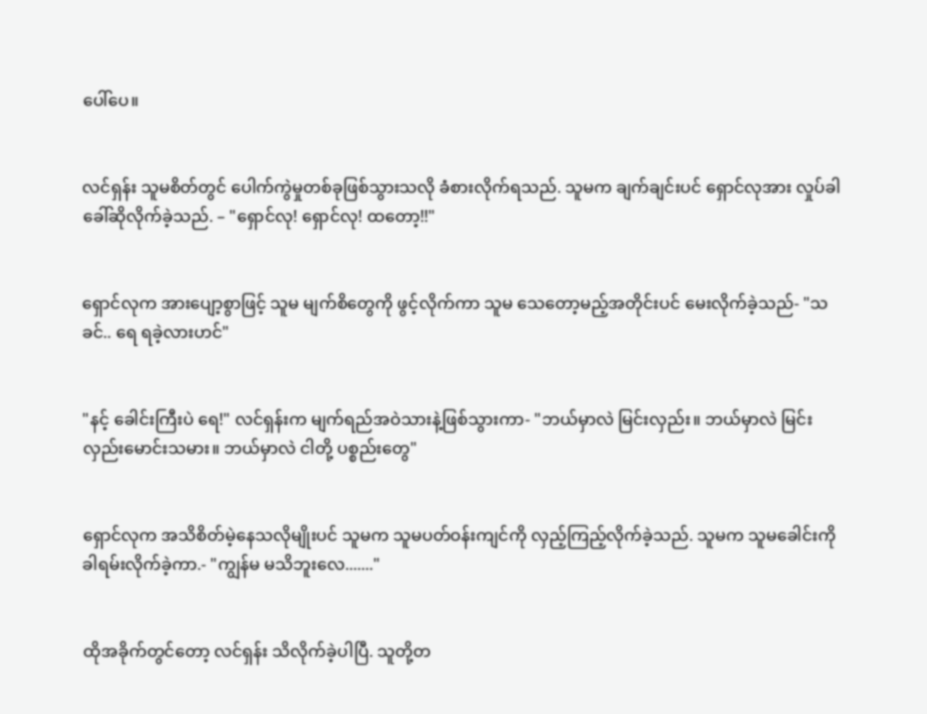ပေါ်ပေ။


လင်ရှန်း သူမစိတ်တွင် ပေါက်ကွဲမှုတစ်ခုဖြစ်သွားသလို ခံစားလိုက်ရသည်. သူမက ချက်ချင်းပင် ရှောင်လုအား လှုပ်ခါ ခေါ်ဆိုလိုက်ခဲ့သည်. – "ရှောင်လု! ရှောင်လု! ထတော့!!"


ရှောင်လုက အားပျော့စွာဖြင့် သူမ မျက်စိတွေကို ဖွင့်လိုက်ကာ သူမ သေတော့မည့်အတိုင်းပင် မေးလိုက်ခဲ့သည်- "သခင်.. ရေ ရခဲ့လားဟင်"


"နင့် ခေါင်းကြီးပဲ ရေ!" လင်ရှန်းက မျက်ရည်အဝဲသားနဲ့ဖြစ်သွားကာ- "ဘယ်မှာလဲ မြင်းလှည်း။ ဘယ်မှာလဲ မြင်းလှည်းမောင်းသမား။ ဘယ်မှာလဲ ငါတို့ ပစ္စည်းတွေ"


ရှောင်လုက အသိစိတ်မဲ့နေသလိုမျိုးပင် သူမက သူမပတ်ဝန်းကျင်ကို လှည့်ကြည့်လိုက်ခဲ့သည်. သူမက သူမခေါင်းကို ခါရမ်းလိုက်ခဲ့ကာ.- "ကျွန်မ မသိဘူးလေ......."


ထိုအခိုက်တွင်တော့ လင်ရှန်း သိလိုက်ခဲ့ပါပြီ. သူတို့တ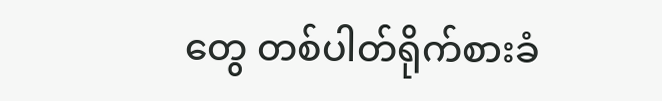တွေ တစ်ပါတ်ရိုက်စားခံ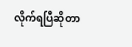လိုက်ရပြီဆိုတာ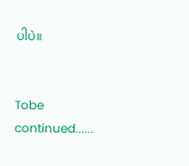ပါပဲ။


Tobe continued......